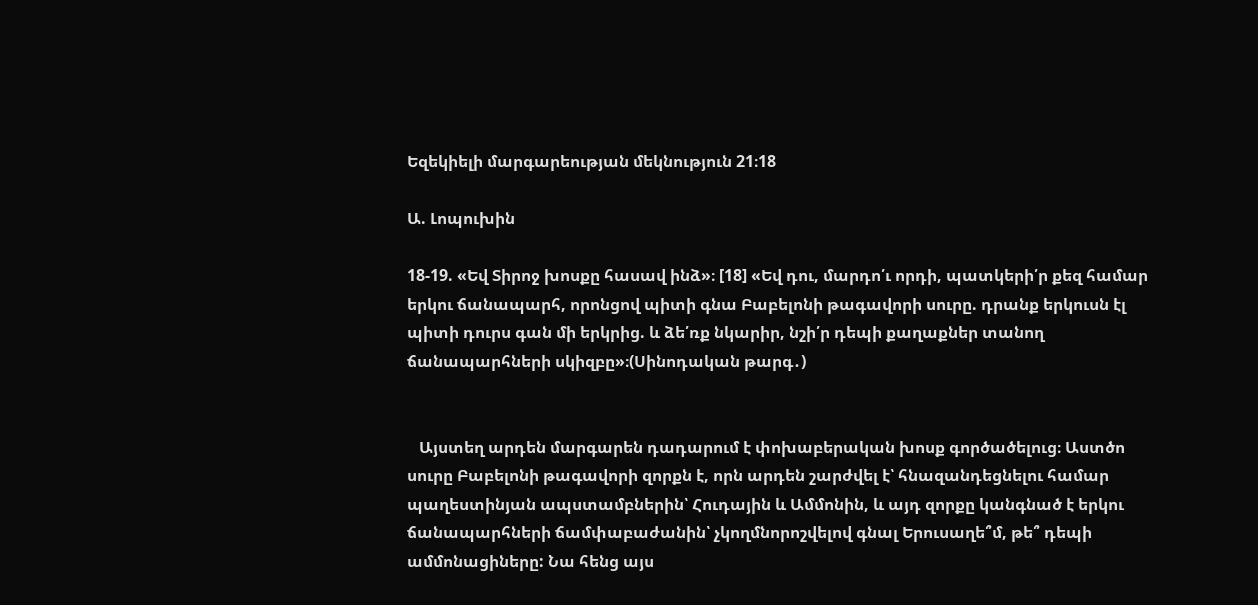Եզեկիելի մարգարեության մեկնություն 21։18

Ա. Լոպուխին

18-19. «Եվ Տիրոջ խոսքը հասավ ինձ»։ [18] «Եվ դու, մարդո՛ւ որդի, պատկերի՛ր քեզ համար երկու ճանապարհ, որոնցով պիտի գնա Բաբելոնի թագավորի սուրը. դրանք երկուսն էլ պիտի դուրս գան մի երկրից. և ձե՛ռք նկարիր, նշի՛ր դեպի քաղաքներ տանող ճանապարհների սկիզբը»։(Սինոդական թարգ․)


   Այստեղ արդեն մարգարեն դադարում է փոխաբերական խոսք գործածելուց։ Աստծո սուրը Բաբելոնի թագավորի զորքն է, որն արդեն շարժվել է՝ հնազանդեցնելու համար պաղեստինյան ապստամբներին՝ Հուդային և Ամմոնին, և այդ զորքը կանգնած է երկու ճանապարհների ճամփաբաժանին՝ չկողմնորոշվելով գնալ Երուսաղե՞մ, թե՞ դեպի ամմոնացիները: Նա հենց այս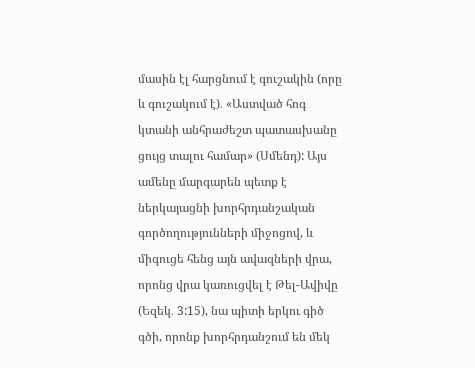մասին էլ հարցնում է գուշակին (որը և գուշակում է)․ «Աստված հոգ կտանի անհրաժեշտ պատասխանը ցույց տալու համար» (Սմենդ): Այս ամենը մարգարեն պետք է ներկայացնի խորհրդանշական գործողությունների միջոցով, և միգուցե հենց այն ավազների վրա, որոնց վրա կառուցվել է Թել-Ավիվը (Եզեկ․ 3:15), նա պիտի երկու գիծ գծի, որոնք խորհրդանշում են մեկ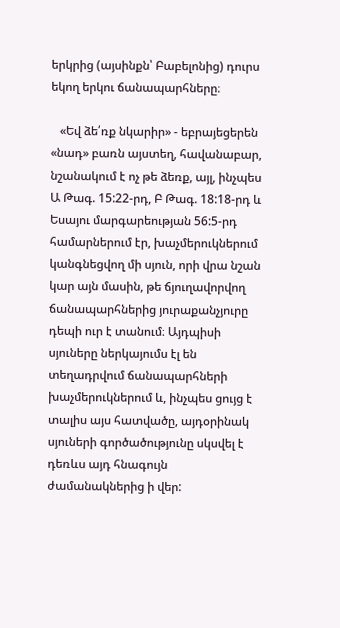երկրից (այսինքն՝ Բաբելոնից) դուրս եկող երկու ճանապարհները։

   «Եվ ձե՛ռք նկարիր» - եբրայեցերեն «նադ» բառն այստեղ, հավանաբար, նշանակում է ոչ թե ձեռք, այլ, ինչպես Ա Թագ. 15:22-րդ, Բ Թագ. 18:18-րդ և Եսայու մարգարեության 56:5-րդ համարներում էր, խաչմերուկներում կանգնեցվող մի սյուն, որի վրա նշան կար այն մասին, թե ճյուղավորվող ճանապարհներից յուրաքանչյուրը դեպի ուր է տանում։ Այդպիսի սյուները ներկայումս էլ են տեղադրվում ճանապարհների խաչմերուկներում և, ինչպես ցույց է տալիս այս հատվածը, այդօրինակ սյուների գործածությունը սկսվել է դեռևս այդ հնագույն ժամանակներից ի վեր: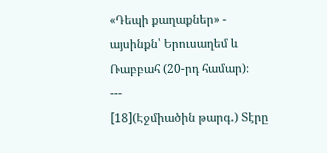«Դեպի քաղաքներ» - այսինքն՝ Երուսաղեմ և Ռաբբահ (20-րդ համար)։
---
[18](Էջմիածին թարգ․) Տէրը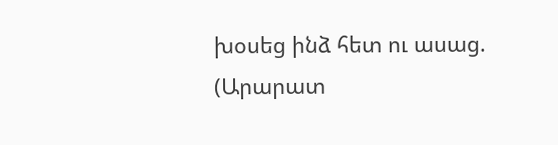խօսեց ինձ հետ ու ասաց.
(Արարատ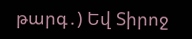թարգ․) Եվ Տիրոջ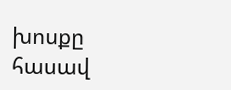խոսքը հասավ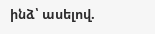ինձ՝ ասելով.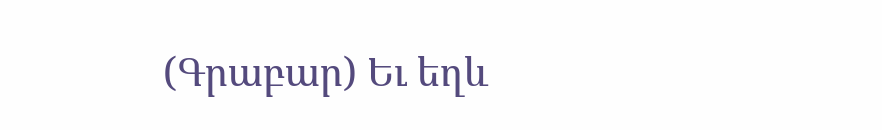(Գրաբար) Եւ եղև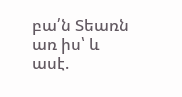բա՛ն Տեառն առ իս՝ և ասէ.